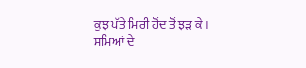ਕੁਝ ਪੱਤੇ ਮਿਰੀ ਹੋਂਦ ਤੋਂ ਝੜ ਕੇ।
ਸਮਿਆਂ ਦੇ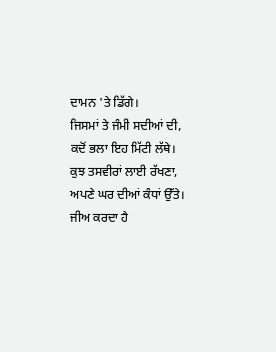ਦਾਮਨ 'ਤੇ ਡਿੱਗੇ।
ਜਿਸਮਾਂ ਤੇ ਜੰਮੀ ਸਦੀਆਂ ਦੀ,
ਕਦੋਂ ਭਲਾ ਇਹ ਮਿੱਟੀ ਲੱਥੇ।
ਕੁਝ ਤਸਵੀਰਾਂ ਲਾਈ ਰੱਖਣਾ,
ਅਪਣੇ ਘਰ ਦੀਆਂ ਕੰਧਾਂ ਉੱਤੇ।
ਜੀਅ ਕਰਦਾ ਹੈ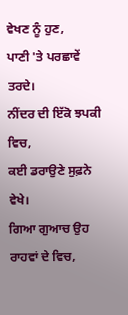ਵੇਖਣ ਨੂੰ ਹੁਣ,
ਪਾਣੀ 'ਤੇ ਪਰਛਾਵੇਂ ਤਰਦੇ।
ਨੀਂਦਰ ਦੀ ਇੱਕੋ ਝਪਕੀ ਵਿਚ,
ਕਈ ਡਰਾਉਣੇ ਸੁਫ਼ਨੇ ਵੇਖੇ।
ਗਿਆ ਗੁਆਚ ਉਹ ਰਾਹਵਾਂ ਦੇ ਵਿਚ,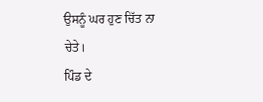ਉਸਨੂੰ ਘਰ ਹੁਣ ਚਿੱਤ ਨਾ ਚੇਤੇ।
ਪਿੰਡ ਦੇ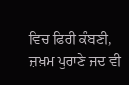ਵਿਚ ਫਿਰੀ ਕੰਬਣੀ,
ਜ਼ਖ਼ਮ ਪੁਰਾਣੇ ਜਦ ਵੀ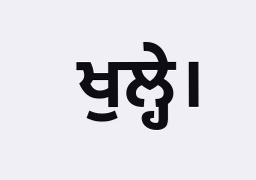ਖੁਲ੍ਹੇ।